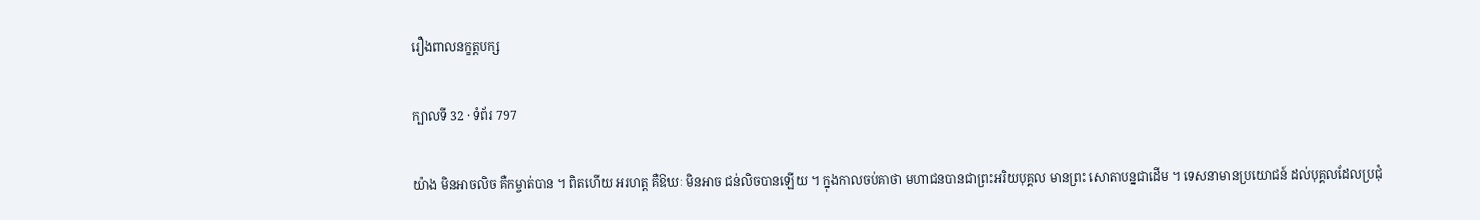រឿងពាលនក្ខត្តបក្ស

ក្បាលទី 32 · ទំព័រ 797

យ៉ាង មិនអាចលិច គឺកម្ចាត់បាន ។ ពិតហើយ អរហត្ត គឺឱឃៈ មិនអាច ជន់លិចបានឡើយ ។ ក្នុងកាលចប់គាថា មហាជនបានជាព្រះអរិយបុគ្គល មានព្រះ សោតាបន្នជាដើម ។ ទេសនាមានប្រយោជន៍ ដល់បុគ្គលដែលប្រជុំ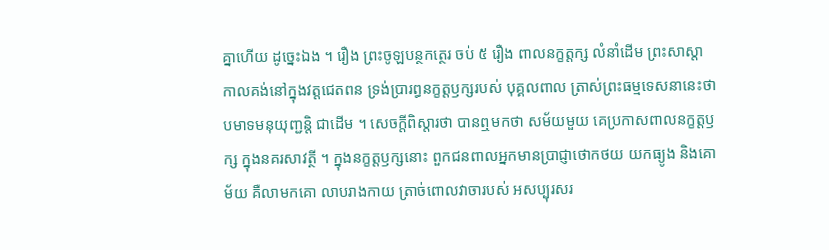គ្នាហើយ ដូច្នេះឯង ។ រឿង ព្រះចូឡបន្ថកត្ថេរ ចប់ ៥ រឿង ពាលនក្ខត្តក្ស លំនាំដើម ព្រះសាស្តា កាលគង់នៅក្នុងវត្តជេតពន ទ្រង់ប្រារព្ធនក្ខត្តឫក្សរបស់ បុគ្គលពាល ត្រាស់ព្រះធម្មទេសនានេះថា បមាទមនុយុញ្ជន្តិ ជាដើម ។ សេចក្តីពិស្តារថា បានឮមកថា សម័យមួយ គេប្រកាសពាលនក្ខត្តឫក្ស ក្នុងនគរសាវត្ថី ។ ក្នុងនក្ខត្តឫក្សនោះ ពួកជនពាលអ្នកមានប្រាជ្ញាថោកថយ យកធ្យូង និងគោម័យ គឺលាមកគោ លាបរាងកាយ ត្រាច់ពោលវាចារបស់ អសប្បុរសរ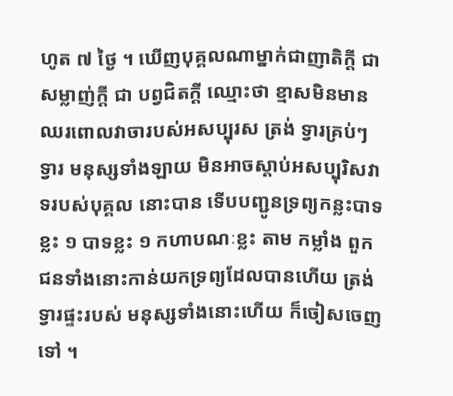ហូត ៧ ថ្ងៃ ។ ឃើញបុគ្គលណាម្នាក់ជាញាតិក្តី ជាសម្លាញ់ក្តី ជា បព្វជិតក្តី ឈ្មោះថា ខ្មាសមិនមាន ឈរពោលវាចារបស់អសប្បុរស ត្រង់ ទ្វារគ្រប់ៗ ទ្វារ មនុស្សទាំងឡាយ មិនអាចស្តាប់អសប្បុរិសវាទរបស់បុគ្គល នោះបាន ទើបបញ្ជូនទ្រព្យកន្លះបាទខ្លះ ១ បាទខ្លះ ១ កហាបណៈខ្លះ តាម កម្លាំង ពួកជនទាំងនោះកាន់យកទ្រព្យដែលបានហើយ ត្រង់ទ្វារផ្ទះរបស់ មនុស្សទាំងនោះហើយ ក៏ចៀសចេញទៅ ។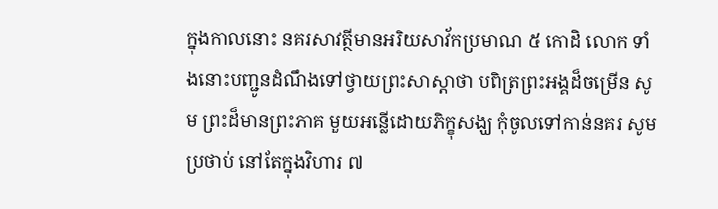ក្នុងកាលនោះ នគរសាវត្ថីមានអរិយសាវ័កប្រមាណ ៥ កោដិ លោក ទាំងនោះបញ្ជូនដំណឹងទៅថ្វាយព្រះសាស្តាថា បពិត្រព្រះអង្គដ៏ចម្រើន សូម ព្រះដ៏មានព្រះភាគ មួយអន្លើដោយភិក្ខុសង្ឃ កុំចូលទៅកាន់នគរ សូមប្រថាប់ នៅតែក្នុងវិហារ ៧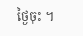ថ្ងៃចុះ ។